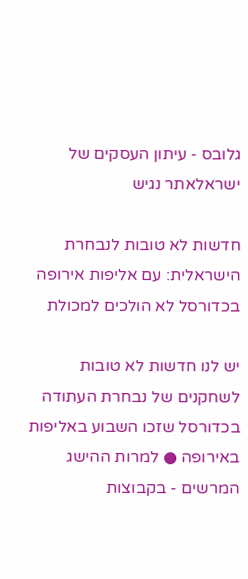גלובס - עיתון העסקים של ישראלאתר נגיש

חדשות לא טובות לנבחרת הישראלית: עם אליפות אירופה בכדורסל לא הולכים למכולת

יש לנו חדשות לא טובות לשחקנים של נבחרת העתודה בכדורסל שזכו השבוע באליפות באירופה ● למרות ההישג המרשים - בקבוצות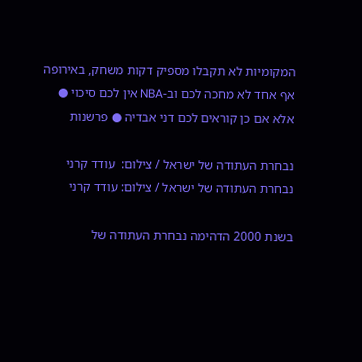המקומיות לא תקבלו מספיק דקות משחק, באירופה אף אחד לא מחכה לכם וב-NBA אין לכם סיכוי ● אלא אם כן קוראים לכם דני אבדיה ● פרשנות

נבחרת העתודה של ישראל / צילום:  עודד קרני
נבחרת העתודה של ישראל / צילום: עודד קרני

בשנת 2000 הדהימה נבחרת העתודה של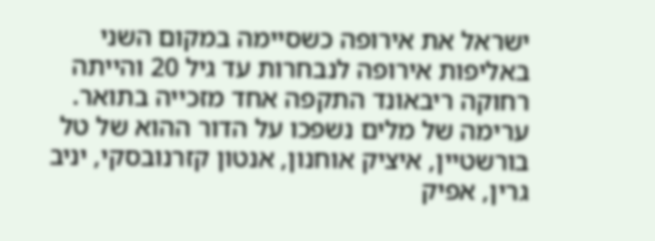ישראל את אירופה כשסיימה במקום השני באליפות אירופה לנבחרות עד גיל 20 והייתה רחוקה ריבאונד התקפה אחד מזכייה בתואר. ערימה של מלים נשפכו על הדור ההוא של טל בורשטיין, איציק אוחנון, אנטון קזרנובסקי, יניב גרין, אפיק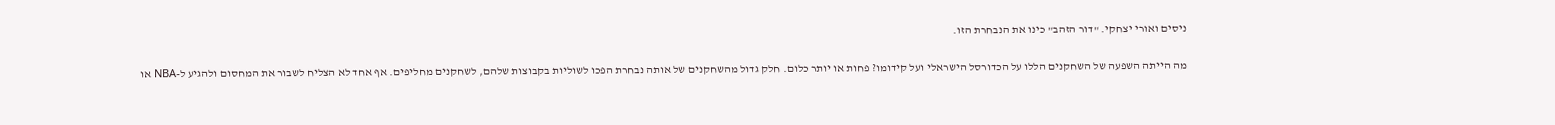ניסים ואורי יצחקי. "דור הזהב" כינו את הנבחרת הזו.

מה הייתה השפעה של השחקנים הללו על הכדורסל הישראלי ועל קידומו? פחות או יותר כלום. חלק גדול מהשחקנים של אותה נבחרת הפכו לשוליות בקבוצות שלהם, לשחקנים מחליפים. אף אחד לא הצליח לשבור את המחסום ולהגיע ל-NBA או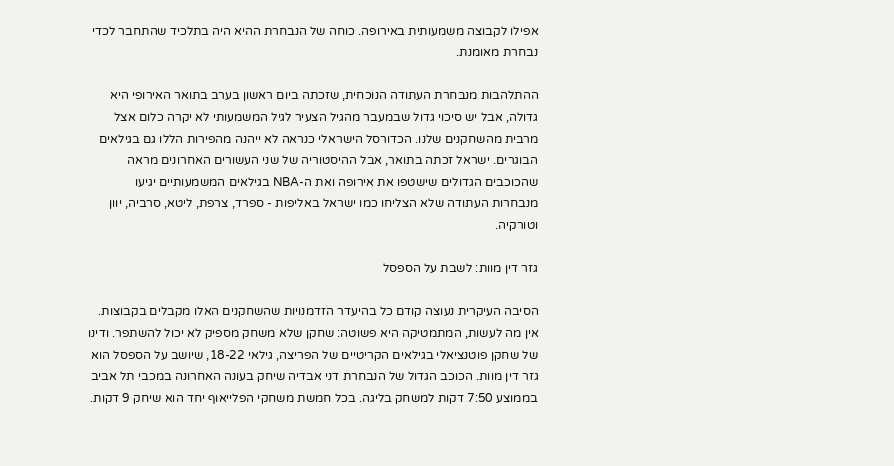אפילו לקבוצה משמעותית באירופה. כוחה של הנבחרת ההיא היה בתלכיד שהתחבר לכדי נבחרת מאומנת.

ההתלהבות מנבחרת העתודה הנוכחית, שזכתה ביום ראשון בערב בתואר האירופי היא גדולה, אבל יש סיכוי גדול שבמעבר מהגיל הצעיר לגיל המשמעותי לא יקרה כלום אצל מרבית מהשחקנים שלנו. הכדורסל הישראלי כנראה לא ייהנה מהפירות הללו גם בגילאים הבוגרים. ישראל זכתה בתואר, אבל ההיסטוריה של שני העשורים האחרונים מראה שהכוכבים הגדולים שישטפו את אירופה ואת ה-NBA בגילאים המשמעותיים יגיעו מנבחרות העתודה שלא הצליחו כמו ישראל באליפות - ספרד, צרפת, ליטא, סרביה, יוון וטורקיה.

גזר דין מוות: לשבת על הספסל

הסיבה העיקרית נעוצה קודם כל בהיעדר הזדמנויות שהשחקנים האלו מקבלים בקבוצות. אין מה לעשות, המתמטיקה היא פשוטה: שחקן שלא משחק מספיק לא יכול להשתפר. ודינו של שחקן פוטנציאלי בגילאים הקריטיים של הפריצה, גילאי 18-22, שיושב על הספסל הוא גזר דין מוות. הכוכב הגדול של הנבחרת דני אבדיה שיחק בעונה האחרונה במכבי תל אביב בממוצע 7:50 דקות למשחק בליגה. בכל חמשת משחקי הפלייאוף יחד הוא שיחק 9 דקות.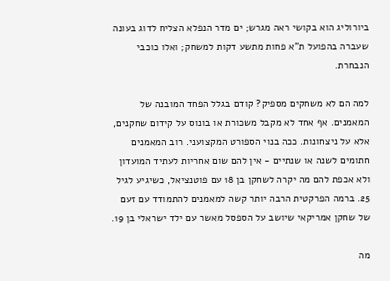ביורוליג הוא בקושי ראה מגרש; ים מדר הנפלא הצליח לדוג בעונה שעברה בהפועל ת"א פחות מתשע דקות למשחק; ואלו כוכבי הנבחרת.

למה הם לא משחקים מספיק? קודם בגלל הפחד המובנה של המאמנים. אף אחד לא מקבל משכורת או בונוס על קידום שחקנים, אלא על ניצחונות. ככה בנוי הספורט המקצועני. רוב המאמנים חתומים לשנה או שנתיים - אין להם שום אחריות לעתיד המועדון ולא אכפת להם מה יקרה לשחקן בן 18 עם פוטנציאל, כשיגיע לגיל 25. ברמה הפרקטית הרבה יותר קשה למאמנים להתמודד עם זעם של שחקן אמריקאי שיושב על הספסל מאשר עם ילד ישראלי בן 19.

מה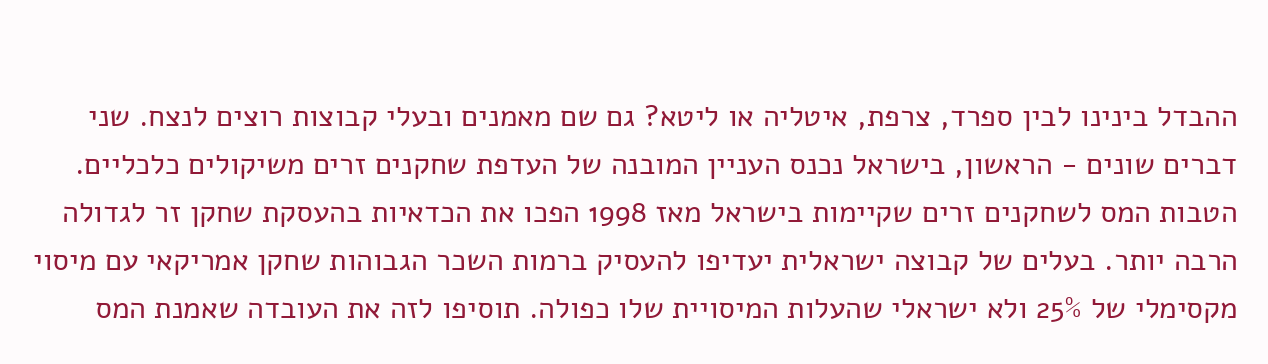ההבדל בינינו לבין ספרד, צרפת, איטליה או ליטא? גם שם מאמנים ובעלי קבוצות רוצים לנצח. שני דברים שונים - הראשון, בישראל נכנס העניין המובנה של העדפת שחקנים זרים משיקולים כלכליים. הטבות המס לשחקנים זרים שקיימות בישראל מאז 1998 הפכו את הכדאיות בהעסקת שחקן זר לגדולה הרבה יותר. בעלים של קבוצה ישראלית יעדיפו להעסיק ברמות השכר הגבוהות שחקן אמריקאי עם מיסוי מקסימלי של 25% ולא ישראלי שהעלות המיסויית שלו כפולה. תוסיפו לזה את העובדה שאמנת המס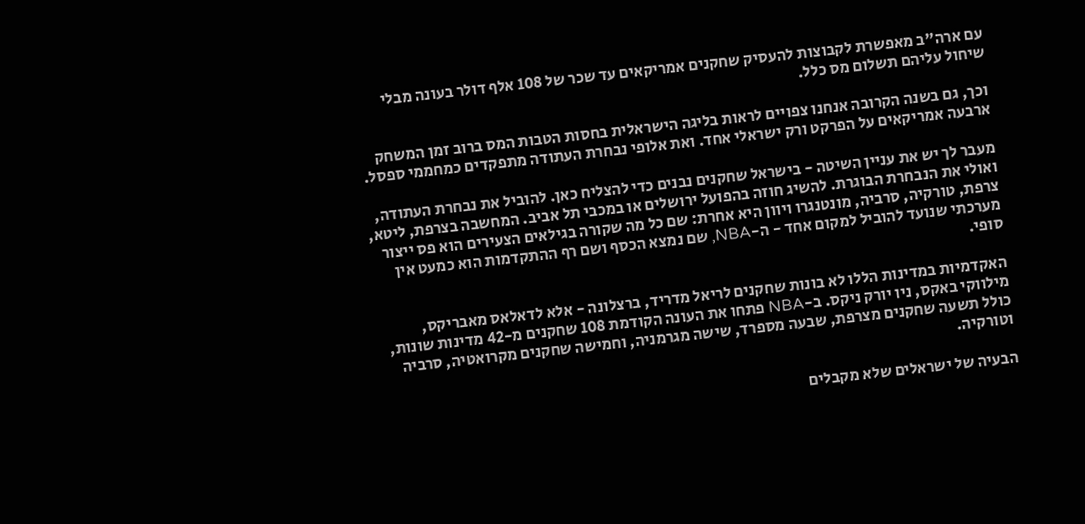עם ארה"ב מאפשרת לקבוצות להעסיק שחקנים אמריקאים עד שכר של 108 אלף דולר בעונה מבלי שיחול עליהם תשלום מס כלל.

וכך, גם בשנה הקרובה אנחנו צפויים לראות בליגה הישראלית בחסות הטבות המס ברוב זמן המשחק ארבעה אמריקאים על הפרקט ורק ישראלי אחד. ואת אלופי נבחרת העתודה מתפקדים כמחממי ספסל.

מעבר לך יש את עניין השיטה - בישראל שחקנים נבנים כדי להצליח כאן. להוביל את נבחרת העתודה, ואולי את הנבחרת הבוגרת. להשיג חוזה בהפועל ירושלים או במכבי תל אביב. המחשבה בצרפת, ליטא, צרפת, טורקיה, סרביה, מונטנגרו ויוון היא אחרת: שם כל מה שקורה בגילאים הצעירים הוא פס ייצור מערכתי שנועד להוביל למקום אחד - ה-NBA, שם נמצא הכסף ושם רף ההתקדמות הוא כמעט אין סופי.

האקדמיות במדינות הללו לא בונות שחקנים לריאל מדריד, ברצלונה - אלא לדאלאס מאבריקס, מילווקי באקס, ניו יורק ניקס. ב-NBA פתחו את העונה הקודמת 108 שחקנים מ-42 מדינות שונות, כולל תשעה שחקנים מצרפת, שבעה מספרד, שישה מגרמניה, וחמישה שחקנים מקרואטיה, סרביה וטורקיה.

הבעיה של ישראלים שלא מקבלים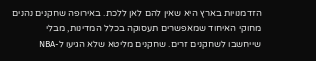הזדמנויות בארץ היא שאין להם לאן ללכת. באירופה שחקנים נהנים מחוקי האיחוד שמאפשרים תעסוקה בכלל המדינות, מבלי שייחשבו לשחקנים זרים. שחקנים מליטא שלא הגיעו ל-NBA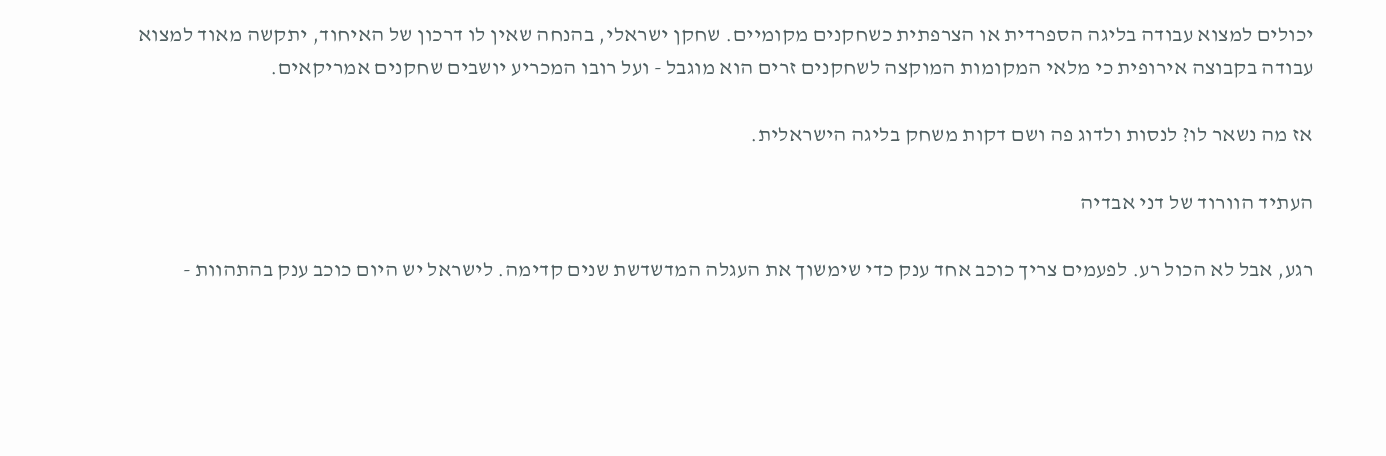יכולים למצוא עבודה בליגה הספרדית או הצרפתית כשחקנים מקומיים. שחקן ישראלי, בהנחה שאין לו דרכון של האיחוד, יתקשה מאוד למצוא עבודה בקבוצה אירופית כי מלאי המקומות המוקצה לשחקנים זרים הוא מוגבל - ועל רובו המכריע יושבים שחקנים אמריקאים.

אז מה נשאר לו? לנסות ולדוג פה ושם דקות משחק בליגה הישראלית.

העתיד הוורוד של דני אבדיה

רגע, אבל לא הכול רע. לפעמים צריך כוכב אחד ענק כדי שימשוך את העגלה המדשדשת שנים קדימה. לישראל יש היום כוכב ענק בהתהוות -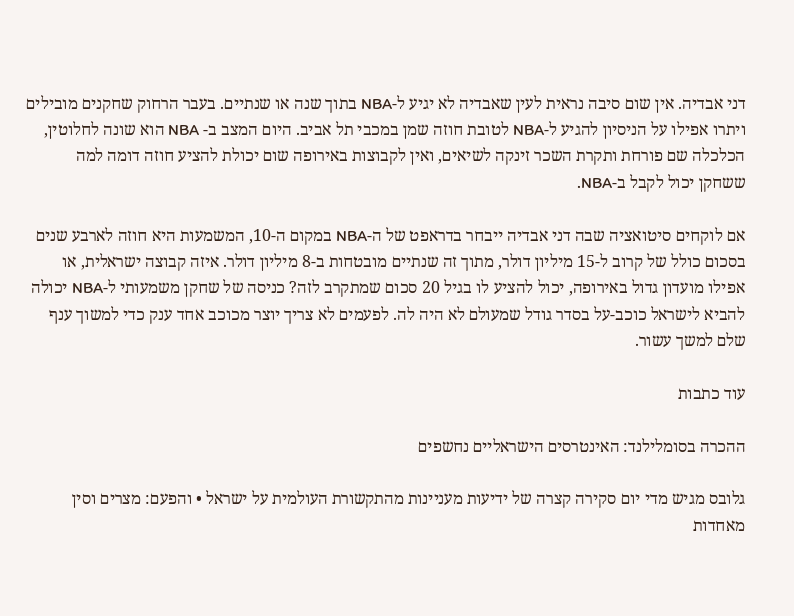דני אבדיה. אין שום סיבה נראית לעין שאבדיה לא יגיע ל-NBA בתוך שנה או שנתיים. בעבר הרחוק שחקנים מובילים ויתרו אפילו על הניסיון להגיע ל-NBA לטובת חוזה שמן במכבי תל אביב. היום המצב ב- NBA הוא שונה לחלוטין, הכלכלה שם פורחת ותקרת השכר זינקה לשיאים, ואין לקבוצות באירופה שום יכולת להציע חוזה דומה למה ששחקן יכול לקבל ב-NBA.

אם לוקחים סיטואציה שבה דני אבדיה ייבחר בדראפט של ה-NBA במקום ה-10, המשמעות היא חוזה לארבע שנים בסכום כולל של קרוב ל-15 מיליון דולר, מתוך זה שנתיים מובטחות ב-8 מיליון דולר. איזה קבוצה ישראלית, או אפילו מועדון גדול באירופה, יכול להציע לו בגיל 20 סכום שמתקרב לזה? כניסה של שחקן משמעותי ל-NBA יכולה להביא לישראל כוכב-על בסדר גודל שמעולם לא היה לה. לפעמים לא צריך יוצר מכוכב אחד ענק כדי למשוך ענף שלם למשך עשור.

עוד כתבות

ההכרה בסומלילנד: האינטרסים הישראליים נחשפים

גלובס מגיש מדי יום סקירה קצרה של ידיעות מעניינות מהתקשורת העולמית על ישראל • והפעם: מצרים וסין מאחדות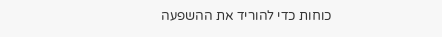כוחות כדי להוריד את ההשפעה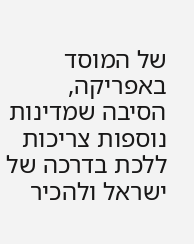של המוסד באפריקה, הסיבה שמדינות נוספות צריכות ללכת בדרכה של ישראל ולהכיר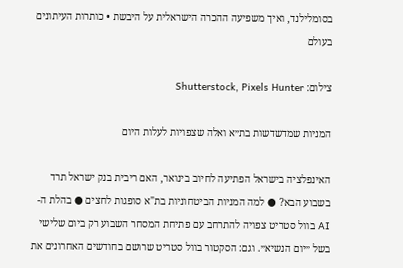בסומלילנד, ואיך משפיעה ההכרה הישראלית על היבשת • כותרות העיתונים בעולם

צילום: Shutterstock, Pixels Hunter

המניות שמדשדשות בת״א ואלה שצפויות לעלות היום

האינפלציה בישראל הפתיעה לחיוב בינואר, האם ריבית בנק ישראל תרד בשבוע הבא? ● למה המניות הביטחוניות בת"א סופגות לחצים ● בהלת ה-AI בוול סטריט צפויה להתרחב עם פתיחת המסחר השבוע רק ביום שלישי בשל ״יום הנשיא״. וגם: הסקטור בוול סטריט שרושם בחודשים האחרונים את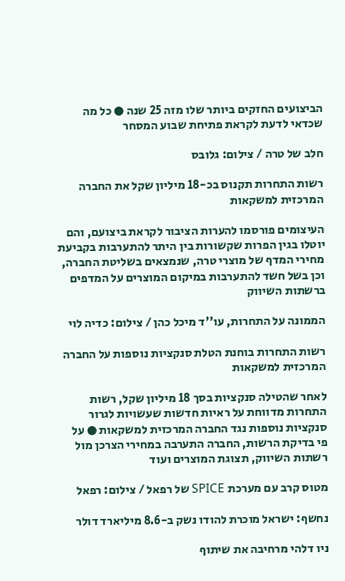הביצועים החזקים ביותר שלו מזה 25 שנה ● כל מה שכדאי לדעת לקראת פתיחת שבוע המסחר

חלב של טרה / צילום: גלובס

רשות התחרות תקנוס בכ-18 מיליון שקל את החברה המרכזית למשקאות

העיצומים פורסמו להערות הציבור לקראת ביצועם, והם יוטלו בגין הפרות שקשורות בין היתר להתערבות בקביעת מחירי המדף של מוצרי טרה, שנמצאים בשליטת החברה, וכן בשל חשד להתערבות במיקום המוצרים על המדפים ברשתות השיווק

הממונה על התחרות, עו''ד מיכל כהן / צילום: כדיה לוי

רשות התחרות בוחנת הטלת סנקציות נוספות על החברה המרכזית למשקאות

לאחר שהטילה סנקציות בסך 18 מיליון שקל, רשות התחרות מדווחת על ראיות חדשות שעשויות לגרור סנקציות נוספות נגד החברה המרכזית למשקאות ● על פי בדיקת הרשות, החברה התערבה במחירי הצרכן מול רשתות השיווק, תצוגת המוצרים ועוד

מטוס קרב עם מערכת SPICE של רפאל / צילום: רפאל

נחשף: ישראל מוכרת להודו נשק ב-8.6 מיליארד דולר

ניו דלהי מרחיבה את שיתוף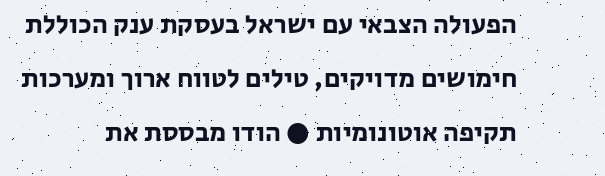הפעולה הצבאי עם ישראל בעסקת ענק הכוללת חימושים מדויקים, טילים לטווח ארוך ומערכות תקיפה אוטונומיות ● הודו מבססת את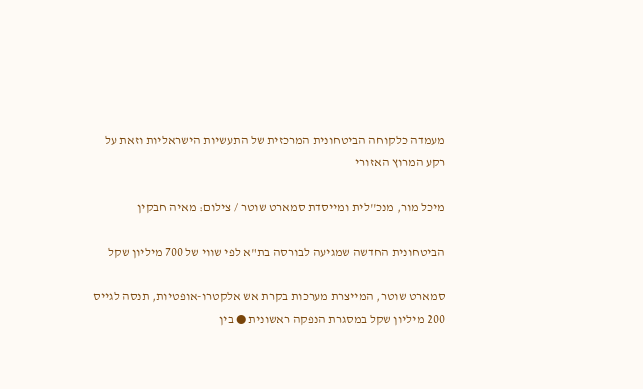מעמדה כלקוחה הביטחונית המרכזית של התעשיות הישראליות וזאת על רקע המרוץ האזורי

מיכל מור, מנכ''לית ומייסדת סמארט שוטר / צילום: מאיה חבקין

הביטחונית החדשה שמגיעה לבורסה בת"א לפי שווי של 700 מיליון שקל

סמארט שוטר, המייצרת מערכות בקרת אש אלקטרו-אופטיות, תנסה לגייס 200 מיליון שקל במסגרת הנפקה ראשונית ● בין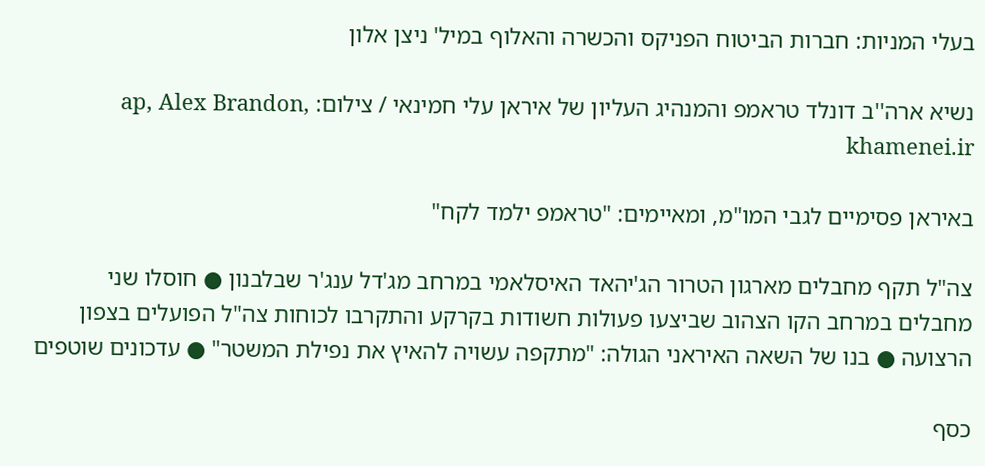בעלי המניות: חברות הביטוח הפניקס והכשרה והאלוף במיל' ניצן אלון

נשיא ארה''ב דונלד טראמפ והמנהיג העליון של איראן עלי חמינאי / צילום: ap, Alex Brandon, khamenei.ir

באיראן פסימיים לגבי המו"מ, ומאיימים: "טראמפ ילמד לקח"

צה"ל תקף מחבלים מארגון הטרור הג'יהאד האיסלאמי במרחב מג'דל ענג'ר שבלבנון ● חוסלו שני מחבלים במרחב הקו הצהוב שביצעו פעולות חשודות בקרקע והתקרבו לכוחות צה"ל הפועלים בצפון הרצועה ● בנו של השאה האיראני הגולה: "מתקפה עשויה להאיץ את נפילת המשטר" ● עדכונים שוטפים

כסף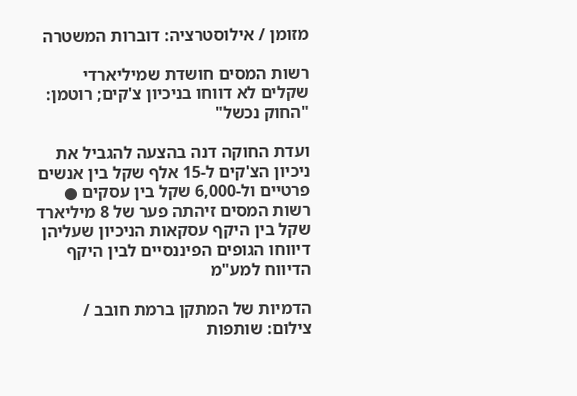מזומן / אילוסטרציה: דוברות המשטרה

רשות המסים חושדת שמיליארדי שקלים לא דווחו בניכיון צ'קים; רוטמן: "החוק נכשל"

ועדת החוקה דנה בהצעה להגביל את ניכיון הצ'קים ל-15 אלף שקל בין אנשים פרטיים ול-6,000 שקל בין עסקים ● רשות המסים זיהתה פער של 8 מיליארד שקל בין היקף עסקאות הניכיון שעליהן דיווחו הגופים הפיננסיים לבין היקף הדיווח למע"מ

הדמיות של המתקן ברמת חובב / צילום: שותפות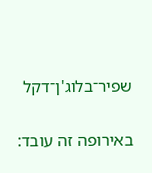שפיר־בלוג'ן־דקל

באירופה זה עובד: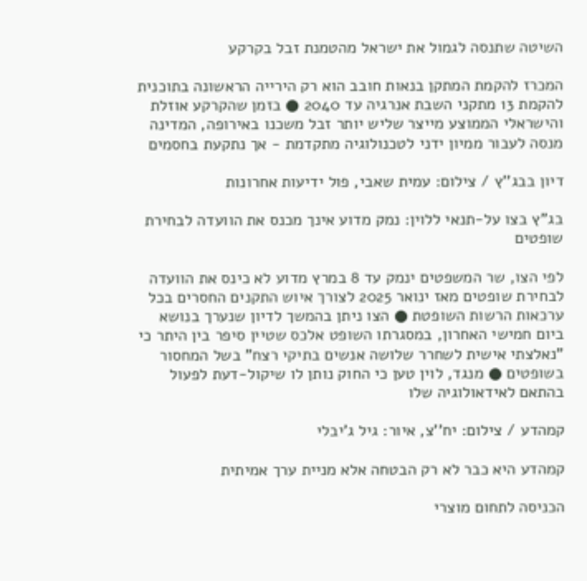השיטה שתנסה לגמול את ישראל מהטמנת זבל בקרקע

המכרז להקמת המתקן בנאות חובב הוא רק הירייה הראשונה בתוכנית להקמת 13 מתקני השבת אנרגיה עד 2040 ● בזמן שהקרקע אוזלת והישראלי הממוצע מייצר שליש יותר זבל משכנו באירופה, המדינה מנסה לעבור ממיון ידני לטכנולוגיה מתקדמת - אך נתקעת בחסמים

דיון בבג''ץ / צילום: עמית שאבי, פול ידיעות אחרונות

בג"ץ בצו על-תנאי ללוין: נמק מדוע אינך מכנס את הוועדה לבחירת שופטים

לפי הצו, שר המשפטים ינמק עד 8 במרץ מדוע לא כינס את הוועדה לבחירת שופטים מאז ינואר 2025 לצורך איוש התקנים החסרים בכל ערכאות הרשות השופטת ● הצו ניתן בהמשך לדיון שנערך בנושא ביום חמישי האחרון, במסגרתו השופט אלכס שטיין סיפר בין היתר כי "נאלצתי אישית לשחרר שלושה אנשים בתיקי רצח" בשל המחסור בשופטים ● מנגד, לוין טען כי החוק נותן לו שיקול-דעת לפעול בהתאם לאידאולוגיה שלו

קמהדע / צילום: יח''צ, איור: גיל ג'יבלי

קמהדע היא כבר לא רק הבטחה אלא מניית ערך אמיתית

הכניסה לתחום מוצרי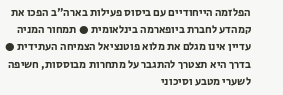הפלזמה הייחודיים עם ביסוס פעילות בארה"ב הפכו את קמהדע לחברת ביופארמה בינלאומית ● תמחור המניה עדיין אינו מגלם את מלוא פוטנציאל הצמיחה העתידית ● בדרך היא תצטרך להתגבר על מתחרות מבוססות, חשיפה לשערי מטבע וסיכוני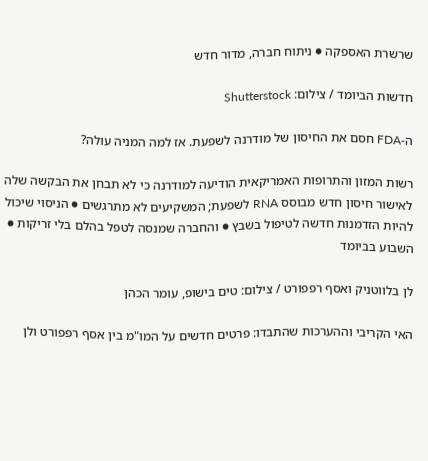שרשרת האספקה ● ניתוח חברה, מדור חדש

חדשות הביומד / צילום: Shutterstock

ה-FDA חסם את החיסון של מודרנה לשפעת. אז למה המניה עולה?

רשות המזון והתרופות האמריקאית הודיעה למודרנה כי לא תבחן את הבקשה שלה לאישור חיסון חדש מבוסס RNA לשפעת; המשקיעים לא מתרגשים ● הניסוי שיכול להיות הזדמנות חדשה לטיפול בשבץ ● והחברה שמנסה לטפל בהלם בלי זריקות ● השבוע בביומד

לן בלווטניק ואסף רפפורט / צילום: טים בישופ, עומר הכהן

האי הקריבי וההערכות שהתבדו: פרטים חדשים על המו"מ בין אסף רפפורט ולן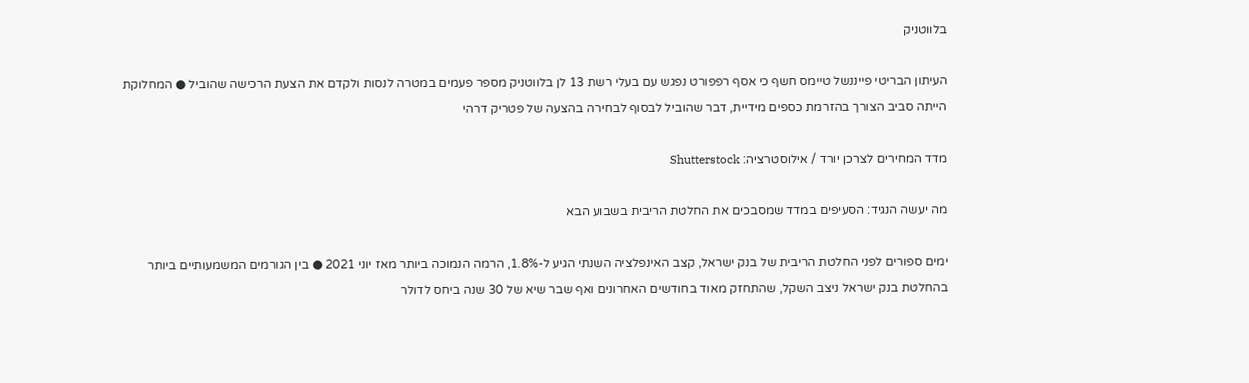בלווטניק

העיתון הבריטי פייננשל טיימס חשף כי אסף רפפורט נפגש עם בעלי רשת 13 לן בלווטניק מספר פעמים במטרה לנסות ולקדם את הצעת הרכישה שהוביל ● המחלוקת הייתה סביב הצורך בהזרמת כספים מידיית, דבר שהוביל לבסוף לבחירה בהצעה של פטריק דרהי

מדד המחירים לצרכן יורד / אילוסטרציה: Shutterstock

מה יעשה הנגיד: הסעיפים במדד שמסבכים את החלטת הריבית בשבוע הבא

ימים ספורים לפני החלטת הריבית של בנק ישראל, קצב האינפלציה השנתי הגיע ל-1.8%, הרמה הנמוכה ביותר מאז יוני 2021 ● בין הגורמים המשמעותיים ביותר בהחלטת בנק ישראל ניצב השקל, שהתחזק מאוד בחודשים האחרונים ואף שבר שיא של 30 שנה ביחס לדולר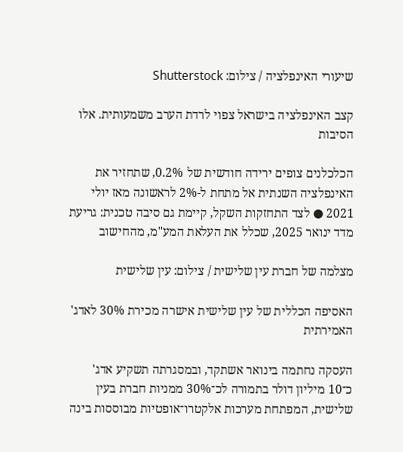שיעורי האינפלציה / צילום: Shutterstock

קצב האינפלציה בישראל צפוי לרדת הערב משמעותית. אלו הסיבות

הכלכלנים צופים ירידה חודשית של 0.2%, שתחזיר את האינפלציה השנתית אל מתחת ל-2% לראשונה מאז יולי 2021 ● לצד התחזקות השקל, קיימת גם סיבה טכנית: גריעת מדד ינואר 2025, שכלל את העלאת המע"מ, מהחישוב

מצלמה של חברת עין שלישית / צילום: עין שלישית

האסיפה הכללית של עין שלישית אישרה מכירת 30% לאדג' האמירתית

העסקה נחתמה בינואר אשתקד, ובמסגרתה תשקיע אדג' כ־10 מיליון דולר בתמורה לכ־30% ממניות חברת בעין שלישית, המפתחת מערכות אלקטרו־אופטיות מבוססות בינה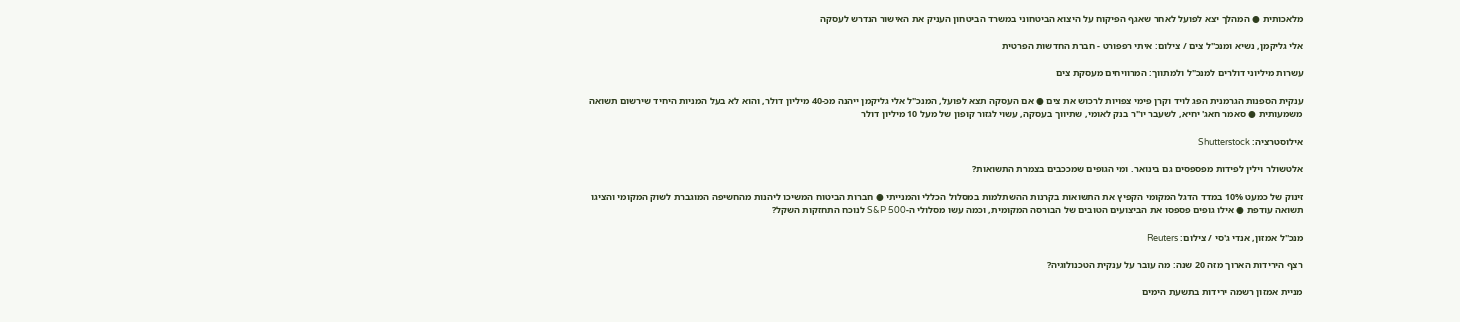מלאכותית ● המהלך יצא לפועל לאחר שאגף הפיקוח על היצוא הביטחוני במשרד הביטחון העניק את האישור הנדרש לעסקה

אלי גליקמן, נשיא ומנכ''ל צים / צילום: איתי רפפורט - חברת החדשות הפרטית

עשרות מיליוני דולרים למנכ"ל ולמתווך: המרוויחים מעסקת צים

ענקית הספנות הגרמנית הפג לויד וקרן פימי צפויות לרכוש את צים ● אם העסקה תצא לפועל, המנכ"ל אלי גליקמן ייהנה מכ-40 מיליון דולר, והוא לא בעל המניות היחיד שירשום תשואה משמעותית ● סאמר חאג' יחיא, לשעבר יו"ר בנק לאומי, שתיווך בעסקה, עשוי לגזור קופון של מעל 10 מיליון דולר

אילוסטרציה: Shutterstock

אלטשולר וילין לפידות מפספסים גם בינואר. ומי הגופים שמככבים בצמרת התשואות?

זינוק של כמעט 10% במדד הדגל המקומי הקפיץ את התשואות בקרנות ההשתלמות במסלול הכללי והמנייתי ● חברות הביטוח המשיכו ליהנות מהחשיפה המוגברת לשוק המקומי והציגו תשואה עודפת ● אילו גופים פספסו את הביצועים הטובים של הבורסה המקומית, וכמה עשו מסלולי ה-S&P 500 לנוכח התחזקות השקל?

מנכ''ל אמזון, אנדי ג'סי / צילום: Reuters

רצף הירידות הארוך מזה 20 שנה: מה עובר על ענקית הטכנולוגיה?

מניית אמזון רשמה ירידות בתשעת הימים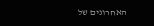האחרונים של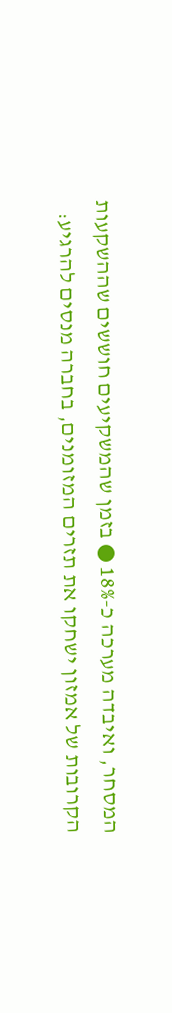המסחר, ואיבדה מערכה כ-18% ● בזמן שהמשקיעים חוששים שההשקעות הקרובות של אמזון ישחקו את תזרים המזומנים, בחברה מנסים להרגיע: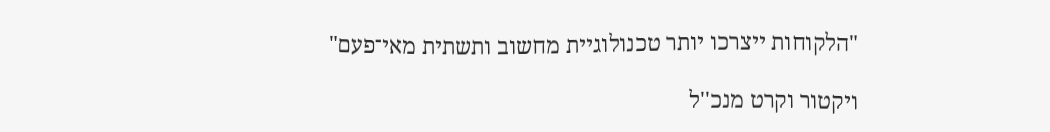"הלקוחות ייצרכו יותר טכנולוגיית מחשוב ותשתית מאי־פעם"

ויקטור וקרט מנכ''ל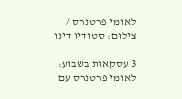לאומי פרטנרס / צילום: סטודיו דינו

3 עסקאות בשבוע: לאומי פרטנרס עם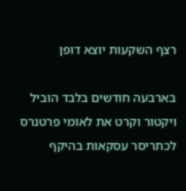רצף השקעות יוצא דופן

בארבעה חודשים בלבד הוביל ויקטור וקרט את לאומי פרטנרס לכתריסר עסקאות בהיקף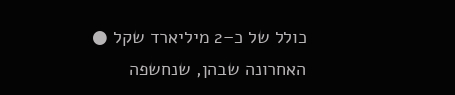כולל של כ–2 מיליארד שקל ● האחרונה שבהן, שנחשפה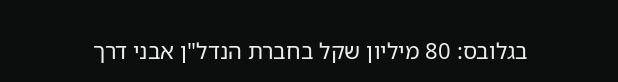בגלובס: 80 מיליון שקל בחברת הנדל"ן אבני דרך